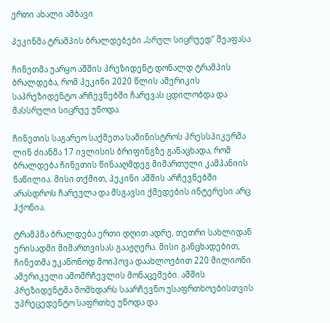ერთი ახალი ამბავი

პეკინმა ტრამპის ბრალდებები „სრულ სიცრუედ“ შეაფასა

ჩინეთმა უარყო აშშის პრეზიდენტ დონალდ ტრამპის ბრალდება, რომ პეკინი 2020 წლის ამერიკის საპრეზიდენტო არჩევნებში ჩარევას ცდილობდა და მასსრული სიცრუე უწოდა.

ჩინეთის საგარეო საქმეთა სამინისტროს პრესსპიკერმა ლინ ძიანმა 17 ივლისის ბრიფინგზე განაცხადა, რომ ბრალდება ჩინეთის წინააღმდეგ მიმართული კამპანიის ნაწილია. მისი თქმით, პეკინი აშშის არჩევნებში არასდროს ჩარეულა და მსგავსი ქმედების ინტერესი არც ჰქონია.

ტრამპმა ბრალდება ერთი დღით ადრე, თეთრი სახლიდან ერისადმი მიმართვისას გააჟღერა. მისი განცხადებით, ჩინეთმა უკანონოდ მოიპოვა დაახლოებით 220 მილიონი ამერიკელი ამომრჩევლის მონაცემები. აშშის პრეზიდენტმა მომხდარს საარჩევნო უსაფრთხოებისთვის უპრეცედენტო საფრთხე უწოდა და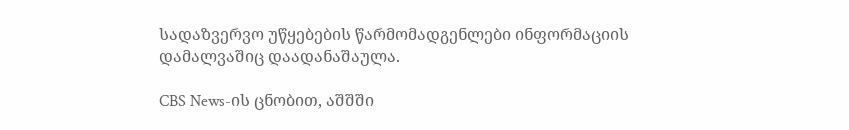სადაზვერვო უწყებების წარმომადგენლები ინფორმაციის დამალვაშიც დაადანაშაულა.

CBS News-ის ცნობით, აშშში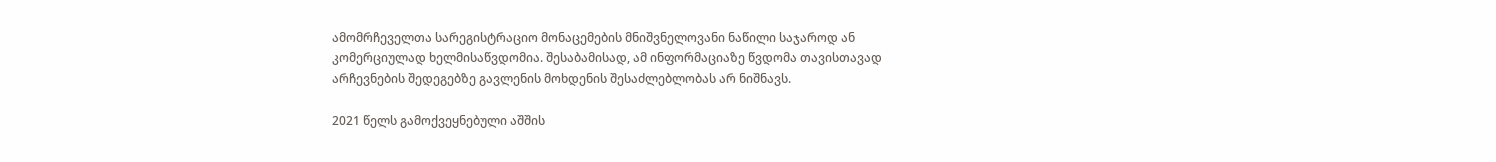ამომრჩეველთა სარეგისტრაციო მონაცემების მნიშვნელოვანი ნაწილი საჯაროდ ან კომერციულად ხელმისაწვდომია. შესაბამისად, ამ ინფორმაციაზე წვდომა თავისთავად არჩევნების შედეგებზე გავლენის მოხდენის შესაძლებლობას არ ნიშნავს.

2021 წელს გამოქვეყნებული აშშის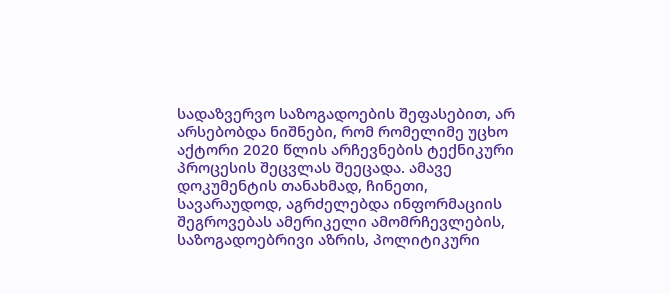სადაზვერვო საზოგადოების შეფასებით, არ არსებობდა ნიშნები, რომ რომელიმე უცხო აქტორი 2020 წლის არჩევნების ტექნიკური პროცესის შეცვლას შეეცადა. ამავე დოკუმენტის თანახმად, ჩინეთი, სავარაუდოდ, აგრძელებდა ინფორმაციის შეგროვებას ამერიკელი ამომრჩევლების, საზოგადოებრივი აზრის, პოლიტიკური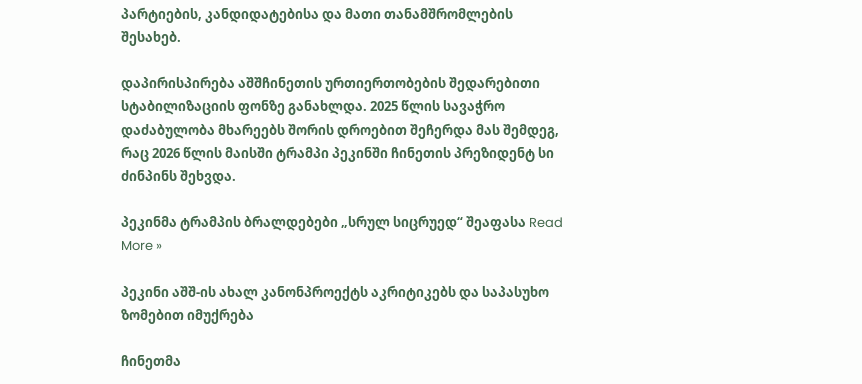პარტიების, კანდიდატებისა და მათი თანამშრომლების შესახებ.

დაპირისპირება აშშჩინეთის ურთიერთობების შედარებითი სტაბილიზაციის ფონზე განახლდა. 2025 წლის სავაჭრო დაძაბულობა მხარეებს შორის დროებით შეჩერდა მას შემდეგ, რაც 2026 წლის მაისში ტრამპი პეკინში ჩინეთის პრეზიდენტ სი ძინპინს შეხვდა.

პეკინმა ტრამპის ბრალდებები „სრულ სიცრუედ“ შეაფასა Read More »

პეკინი აშშ-ის ახალ კანონპროექტს აკრიტიკებს და საპასუხო ზომებით იმუქრება

ჩინეთმა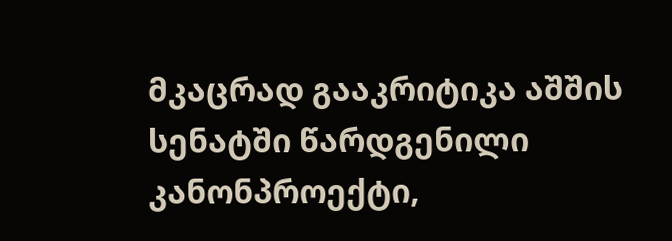მკაცრად გააკრიტიკა აშშის სენატში წარდგენილი კანონპროექტი,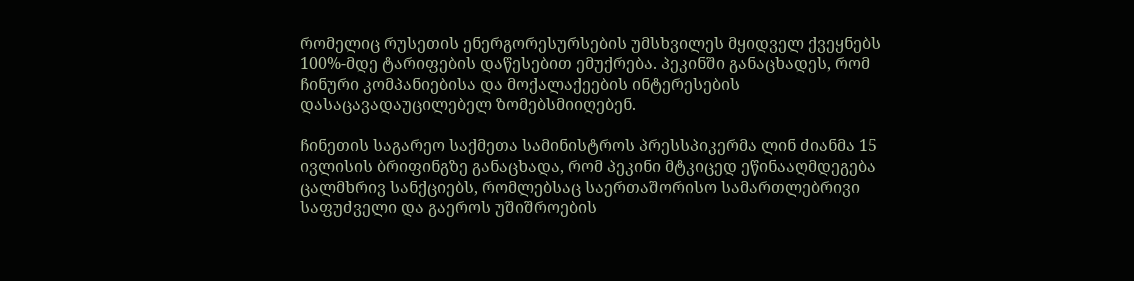რომელიც რუსეთის ენერგორესურსების უმსხვილეს მყიდველ ქვეყნებს 100%-მდე ტარიფების დაწესებით ემუქრება. პეკინში განაცხადეს, რომ ჩინური კომპანიებისა და მოქალაქეების ინტერესების დასაცავადაუცილებელ ზომებსმიიღებენ.

ჩინეთის საგარეო საქმეთა სამინისტროს პრესსპიკერმა ლინ ძიანმა 15 ივლისის ბრიფინგზე განაცხადა, რომ პეკინი მტკიცედ ეწინააღმდეგება ცალმხრივ სანქციებს, რომლებსაც საერთაშორისო სამართლებრივი საფუძველი და გაეროს უშიშროების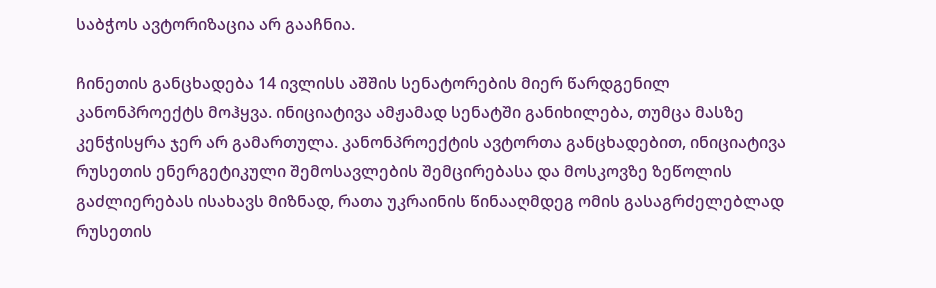საბჭოს ავტორიზაცია არ გააჩნია.

ჩინეთის განცხადება 14 ივლისს აშშის სენატორების მიერ წარდგენილ კანონპროექტს მოჰყვა. ინიციატივა ამჟამად სენატში განიხილება, თუმცა მასზე კენჭისყრა ჯერ არ გამართულა. კანონპროექტის ავტორთა განცხადებით, ინიციატივა რუსეთის ენერგეტიკული შემოსავლების შემცირებასა და მოსკოვზე ზეწოლის გაძლიერებას ისახავს მიზნად, რათა უკრაინის წინააღმდეგ ომის გასაგრძელებლად რუსეთის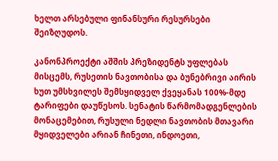ხელთ არსებული ფინანსური რესურსები შეიზღუდოს.

კანონპროექტი აშშის პრეზიდენტს უფლებას მისცემს, რუსეთის ნავთობისა და ბუნებრივი აირის ხუთ უმსხვილეს შემსყიდველ ქვეყანას 100%-მდე ტარიფები დაუწესოს. სენატის წარმომადგენლების მონაცემებით, რუსული ნედლი ნავთობის მთავარი მყიდველები არიან ჩინეთი, ინდოეთი,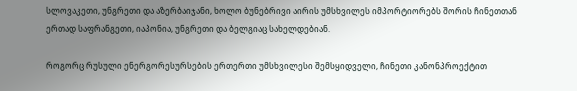სლოვაკეთი, უნგრეთი და აზერბაიჯანი, ხოლო ბუნებრივი აირის უმსხვილეს იმპორტიორებს შორის ჩინეთთან ერთად საფრანგეთი, იაპონია, უნგრეთი და ბელგიაც სახელდებიან.

როგორც რუსული ენერგორესურსების ერთერთი უმსხვილესი შემსყიდველი, ჩინეთი კანონპროექტით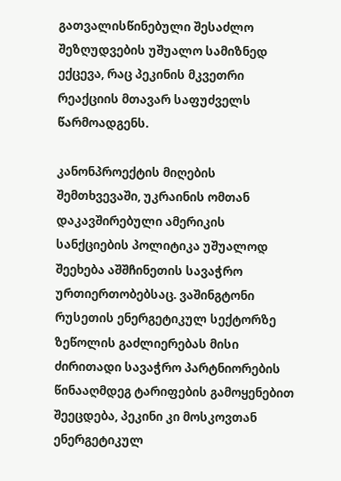გათვალისწინებული შესაძლო შეზღუდვების უშუალო სამიზნედ ექცევა, რაც პეკინის მკვეთრი რეაქციის მთავარ საფუძველს წარმოადგენს.

კანონპროექტის მიღების შემთხვევაში, უკრაინის ომთან დაკავშირებული ამერიკის სანქციების პოლიტიკა უშუალოდ შეეხება აშშჩინეთის სავაჭრო ურთიერთობებსაც. ვაშინგტონი რუსეთის ენერგეტიკულ სექტორზე ზეწოლის გაძლიერებას მისი ძირითადი სავაჭრო პარტნიორების წინააღმდეგ ტარიფების გამოყენებით შეეცდება, პეკინი კი მოსკოვთან ენერგეტიკულ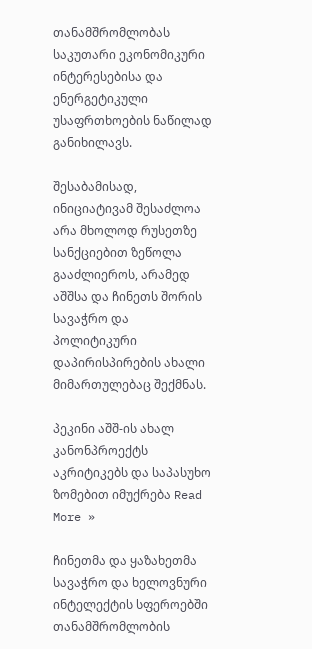თანამშრომლობას საკუთარი ეკონომიკური ინტერესებისა და ენერგეტიკული უსაფრთხოების ნაწილად განიხილავს.

შესაბამისად, ინიციატივამ შესაძლოა არა მხოლოდ რუსეთზე სანქციებით ზეწოლა გააძლიეროს, არამედ აშშსა და ჩინეთს შორის სავაჭრო და პოლიტიკური დაპირისპირების ახალი მიმართულებაც შექმნას.

პეკინი აშშ-ის ახალ კანონპროექტს აკრიტიკებს და საპასუხო ზომებით იმუქრება Read More »

ჩინეთმა და ყაზახეთმა სავაჭრო და ხელოვნური ინტელექტის სფეროებში თანამშრომლობის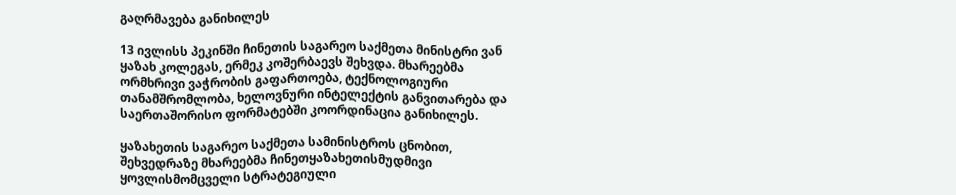გაღრმავება განიხილეს

13 ივლისს პეკინში ჩინეთის საგარეო საქმეთა მინისტრი ვან ყაზახ კოლეგას, ერმეკ კოშერბაევს შეხვდა. მხარეებმა ორმხრივი ვაჭრობის გაფართოება, ტექნოლოგიური თანამშრომლობა, ხელოვნური ინტელექტის განვითარება და საერთაშორისო ფორმატებში კოორდინაცია განიხილეს.

ყაზახეთის საგარეო საქმეთა სამინისტროს ცნობით, შეხვედრაზე მხარეებმა ჩინეთყაზახეთისმუდმივი ყოვლისმომცველი სტრატეგიული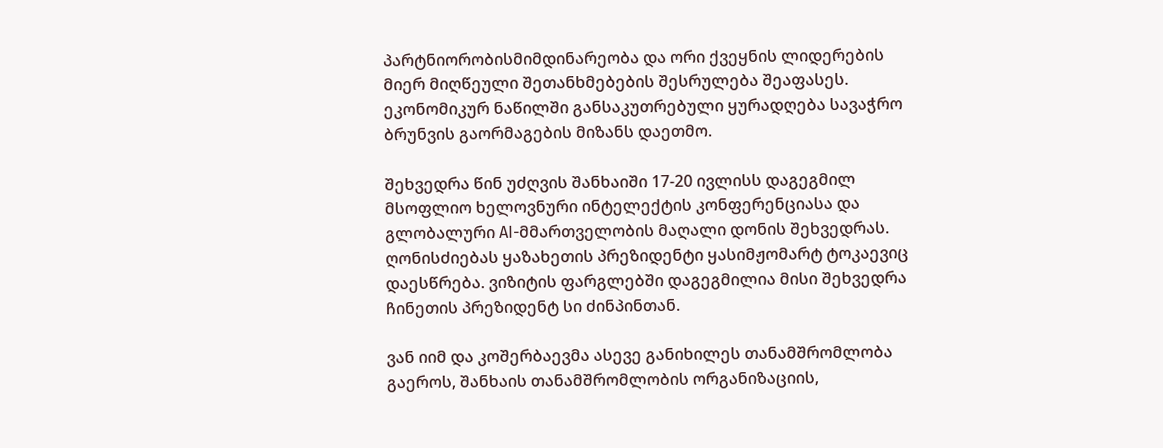პარტნიორობისმიმდინარეობა და ორი ქვეყნის ლიდერების მიერ მიღწეული შეთანხმებების შესრულება შეაფასეს. ეკონომიკურ ნაწილში განსაკუთრებული ყურადღება სავაჭრო ბრუნვის გაორმაგების მიზანს დაეთმო.

შეხვედრა წინ უძღვის შანხაიში 17-20 ივლისს დაგეგმილ მსოფლიო ხელოვნური ინტელექტის კონფერენციასა და გლობალური AI-მმართველობის მაღალი დონის შეხვედრას. ღონისძიებას ყაზახეთის პრეზიდენტი ყასიმჟომარტ ტოკაევიც დაესწრება. ვიზიტის ფარგლებში დაგეგმილია მისი შეხვედრა ჩინეთის პრეზიდენტ სი ძინპინთან.

ვან იიმ და კოშერბაევმა ასევე განიხილეს თანამშრომლობა გაეროს, შანხაის თანამშრომლობის ორგანიზაციის,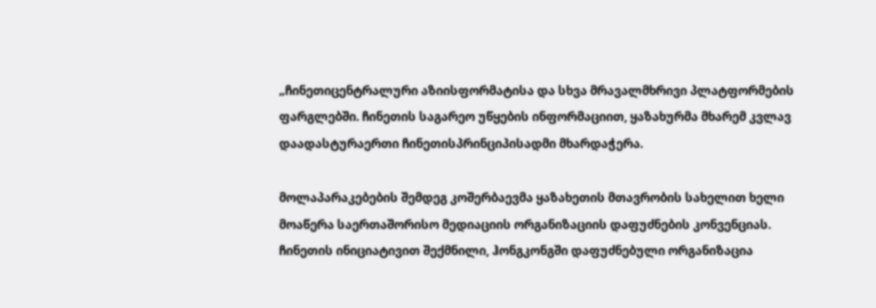„ჩინეთიცენტრალური აზიისფორმატისა და სხვა მრავალმხრივი პლატფორმების ფარგლებში. ჩინეთის საგარეო უწყების ინფორმაციით, ყაზახურმა მხარემ კვლავ დაადასტურაერთი ჩინეთისპრინციპისადმი მხარდაჭერა.

მოლაპარაკებების შემდეგ კოშერბაევმა ყაზახეთის მთავრობის სახელით ხელი მოაწერა საერთაშორისო მედიაციის ორგანიზაციის დაფუძნების კონვენციას. ჩინეთის ინიციატივით შექმნილი, ჰონგკონგში დაფუძნებული ორგანიზაცია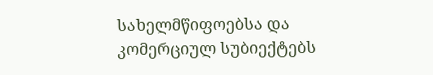სახელმწიფოებსა და კომერციულ სუბიექტებს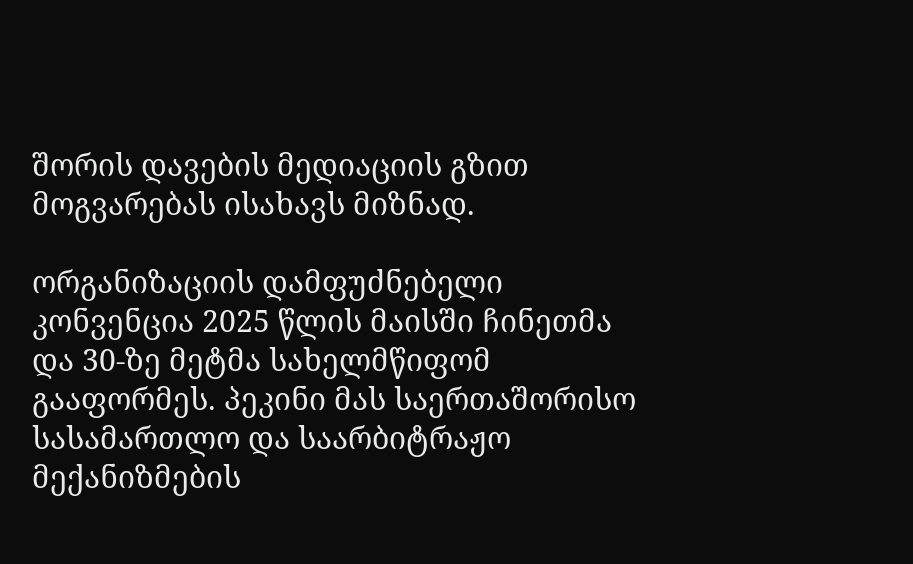შორის დავების მედიაციის გზით მოგვარებას ისახავს მიზნად.

ორგანიზაციის დამფუძნებელი კონვენცია 2025 წლის მაისში ჩინეთმა და 30-ზე მეტმა სახელმწიფომ გააფორმეს. პეკინი მას საერთაშორისო სასამართლო და საარბიტრაჟო მექანიზმების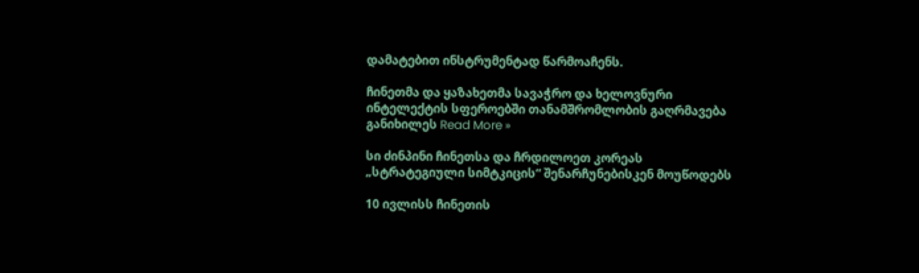დამატებით ინსტრუმენტად წარმოაჩენს.

ჩინეთმა და ყაზახეთმა სავაჭრო და ხელოვნური ინტელექტის სფეროებში თანამშრომლობის გაღრმავება განიხილეს Read More »

სი ძინპინი ჩინეთსა და ჩრდილოეთ კორეას „სტრატეგიული სიმტკიცის“ შენარჩუნებისკენ მოუწოდებს

10 ივლისს ჩინეთის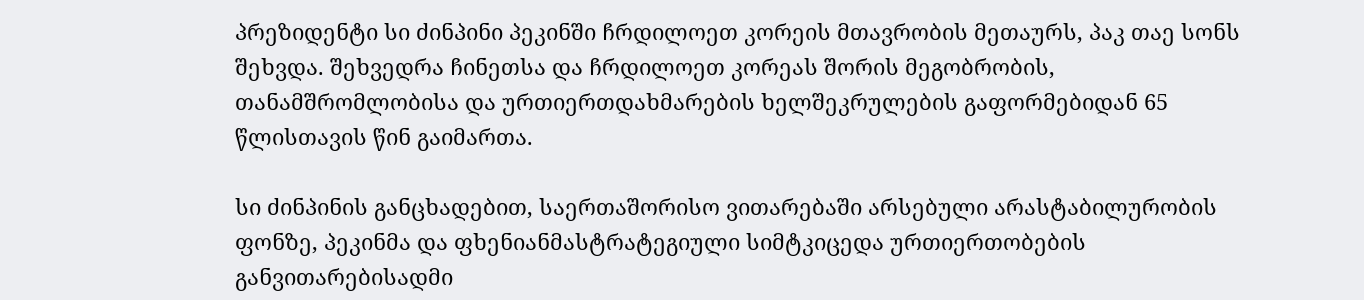პრეზიდენტი სი ძინპინი პეკინში ჩრდილოეთ კორეის მთავრობის მეთაურს, პაკ თაე სონს შეხვდა. შეხვედრა ჩინეთსა და ჩრდილოეთ კორეას შორის მეგობრობის, თანამშრომლობისა და ურთიერთდახმარების ხელშეკრულების გაფორმებიდან 65 წლისთავის წინ გაიმართა.

სი ძინპინის განცხადებით, საერთაშორისო ვითარებაში არსებული არასტაბილურობის ფონზე, პეკინმა და ფხენიანმასტრატეგიული სიმტკიცედა ურთიერთობების განვითარებისადმი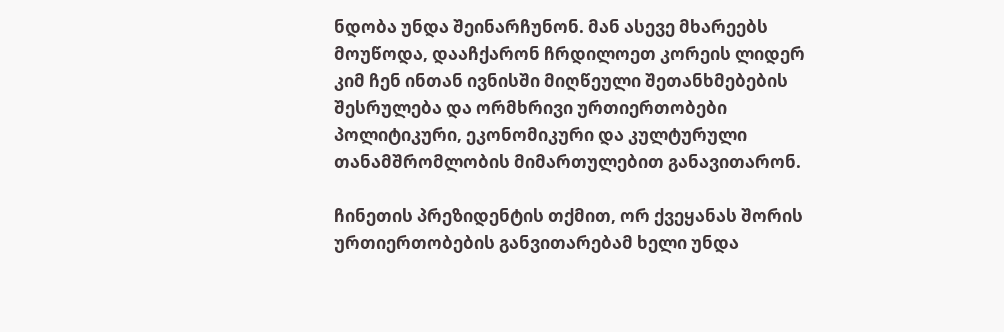ნდობა უნდა შეინარჩუნონ. მან ასევე მხარეებს მოუწოდა, დააჩქარონ ჩრდილოეთ კორეის ლიდერ კიმ ჩენ ინთან ივნისში მიღწეული შეთანხმებების შესრულება და ორმხრივი ურთიერთობები პოლიტიკური, ეკონომიკური და კულტურული თანამშრომლობის მიმართულებით განავითარონ.

ჩინეთის პრეზიდენტის თქმით, ორ ქვეყანას შორის ურთიერთობების განვითარებამ ხელი უნდა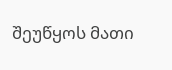შეუწყოს მათი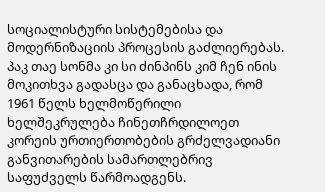სოციალისტური სისტემებისა და მოდერნიზაციის პროცესის გაძლიერებას. პაკ თაე სონმა კი სი ძინპინს კიმ ჩენ ინის მოკითხვა გადასცა და განაცხადა, რომ 1961 წელს ხელმოწერილი ხელშეკრულება ჩინეთჩრდილოეთ კორეის ურთიერთობების გრძელვადიანი განვითარების სამართლებრივ საფუძველს წარმოადგენს.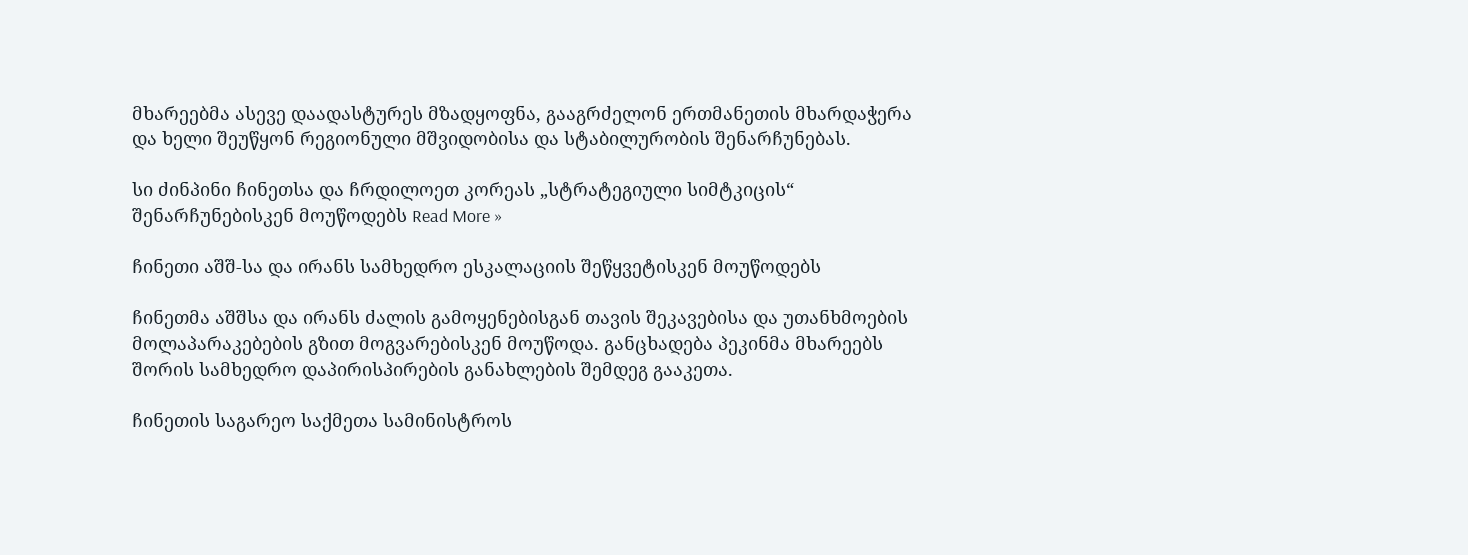მხარეებმა ასევე დაადასტურეს მზადყოფნა, გააგრძელონ ერთმანეთის მხარდაჭერა და ხელი შეუწყონ რეგიონული მშვიდობისა და სტაბილურობის შენარჩუნებას.

სი ძინპინი ჩინეთსა და ჩრდილოეთ კორეას „სტრატეგიული სიმტკიცის“ შენარჩუნებისკენ მოუწოდებს Read More »

ჩინეთი აშშ-სა და ირანს სამხედრო ესკალაციის შეწყვეტისკენ მოუწოდებს

ჩინეთმა აშშსა და ირანს ძალის გამოყენებისგან თავის შეკავებისა და უთანხმოების მოლაპარაკებების გზით მოგვარებისკენ მოუწოდა. განცხადება პეკინმა მხარეებს შორის სამხედრო დაპირისპირების განახლების შემდეგ გააკეთა.

ჩინეთის საგარეო საქმეთა სამინისტროს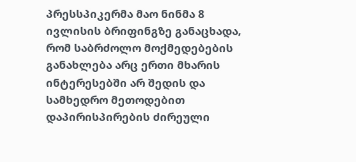პრესსპიკერმა მაო ნინმა 8 ივლისის ბრიფინგზე განაცხადა, რომ საბრძოლო მოქმედებების განახლება არც ერთი მხარის ინტერესებში არ შედის და სამხედრო მეთოდებით დაპირისპირების ძირეული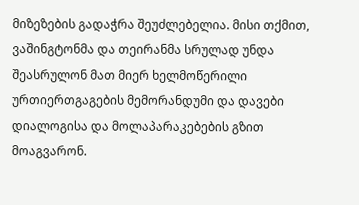მიზეზების გადაჭრა შეუძლებელია. მისი თქმით, ვაშინგტონმა და თეირანმა სრულად უნდა შეასრულონ მათ მიერ ხელმოწერილი ურთიერთგაგების მემორანდუმი და დავები დიალოგისა და მოლაპარაკებების გზით მოაგვარონ.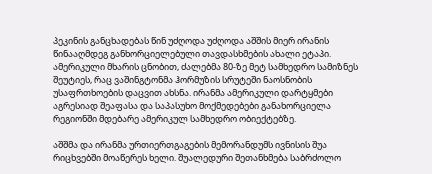პეკინის განცხადებას წინ უძღოდა უძღოდა აშშის მიერ ირანის წინააღმდეგ განხორციელებული თავდასხმების ახალი ეტაპი. ამერიკული მხარის ცნობით, ძალებმა 80-ზე მეტ სამხედრო სამიზნეს შეუტიეს, რაც ვაშინგტონმა ჰორმუზის სრუტეში ნაოსნობის უსაფრთხოების დაცვით ახსნა. ირანმა ამერიკული დარტყმები აგრესიად შეაფასა და საპასუხო მოქმედებები განახორციელა რეგიონში მდებარე ამერიკულ სამხედრო ობიექტებზე.

აშშმა და ირანმა ურთიერთგაგების მემორანდუმს ივნისის შუა რიცხვებში მოაწერეს ხელი. შუალედური შეთანხმება საბრძოლო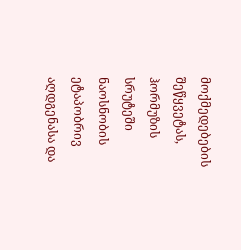მოქმედებების შეწყვეტას, ჰორმუზის სრუტეში ნაოსნობის ეტაპობრივ აღდგენასა და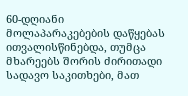60-დღიანი მოლაპარაკებების დაწყებას ითვალისწინებდა, თუმცა მხარეებს შორის ძირითადი სადავო საკითხები, მათ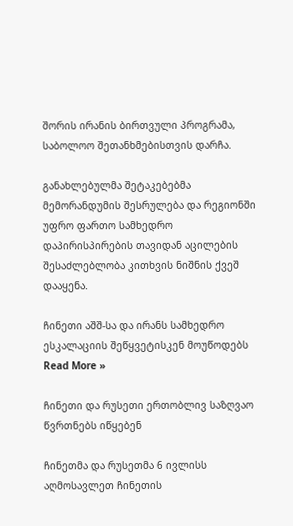შორის ირანის ბირთვული პროგრამა, საბოლოო შეთანხმებისთვის დარჩა.

განახლებულმა შეტაკებებმა მემორანდუმის შესრულება და რეგიონში უფრო ფართო სამხედრო დაპირისპირების თავიდან აცილების შესაძლებლობა კითხვის ნიშნის ქვეშ დააყენა.

ჩინეთი აშშ-სა და ირანს სამხედრო ესკალაციის შეწყვეტისკენ მოუწოდებს Read More »

ჩინეთი და რუსეთი ერთობლივ საზღვაო წვრთნებს იწყებენ

ჩინეთმა და რუსეთმა 6 ივლისს აღმოსავლეთ ჩინეთის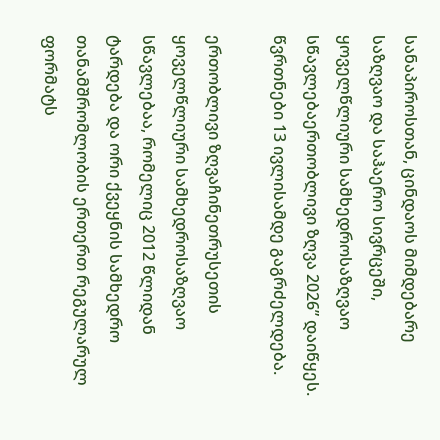სანაპიროსთან, ცინდაოს მიმდებარე საზღვაო და საჰაერო სივრცეში, ყოველწლიური სამხედროსაზღვაო სწავლებაერთობლივი ზღვა 2026” დაიწყეს. წვრთნები 13 ივლისამდე გაგრძელდება.

ერთობლივი ზღვაჩინეთრუსეთის ყოველწლიური სამხედროსაზღვაო სწავლებაა, რომელიც 2012 წლიდან ტარდება და ორი ქვეყნის სამხედრო თანამშრომლობის ერთერთ რეგულარულ ფორმატს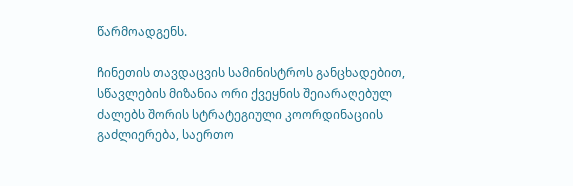წარმოადგენს.

ჩინეთის თავდაცვის სამინისტროს განცხადებით, სწავლების მიზანია ორი ქვეყნის შეიარაღებულ ძალებს შორის სტრატეგიული კოორდინაციის გაძლიერება, საერთო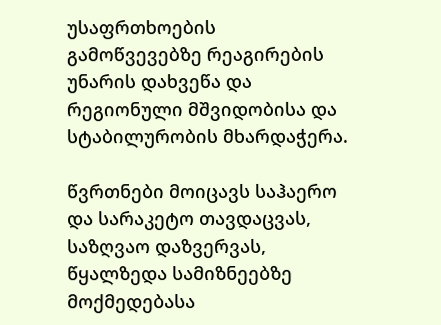უსაფრთხოების გამოწვევებზე რეაგირების უნარის დახვეწა და რეგიონული მშვიდობისა და სტაბილურობის მხარდაჭერა.

წვრთნები მოიცავს საჰაერო და სარაკეტო თავდაცვას, საზღვაო დაზვერვას, წყალზედა სამიზნეებზე მოქმედებასა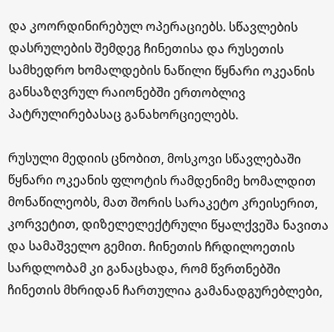და კოორდინირებულ ოპერაციებს. სწავლების დასრულების შემდეგ ჩინეთისა და რუსეთის სამხედრო ხომალდების ნაწილი წყნარი ოკეანის განსაზღვრულ რაიონებში ერთობლივ პატრულირებასაც განახორციელებს.

რუსული მედიის ცნობით, მოსკოვი სწავლებაში წყნარი ოკეანის ფლოტის რამდენიმე ხომალდით მონაწილეობს, მათ შორის სარაკეტო კრეისერით, კორვეტით, დიზელელექტრული წყალქვეშა ნავითა და სამაშველო გემით. ჩინეთის ჩრდილოეთის სარდლობამ კი განაცხადა, რომ წვრთნებში ჩინეთის მხრიდან ჩართულია გამანადგურებლები,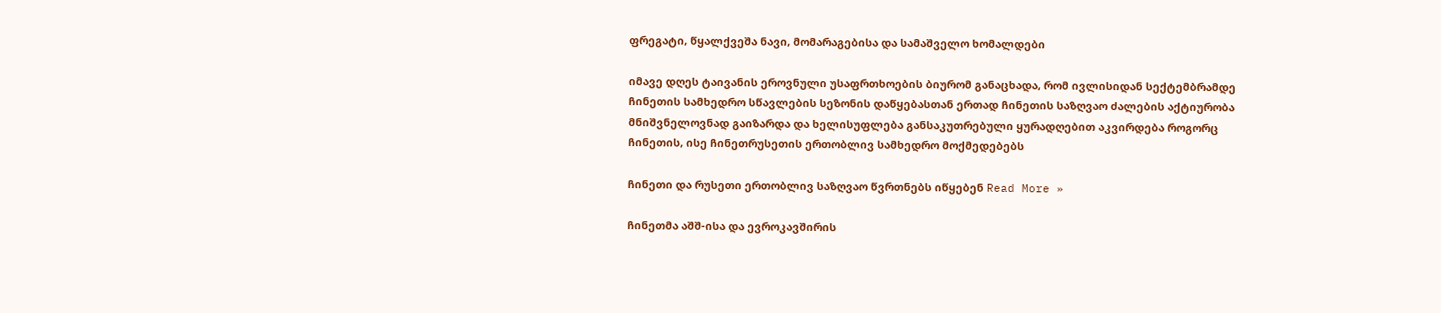ფრეგატი, წყალქვეშა ნავი, მომარაგებისა და სამაშველო ხომალდები

იმავე დღეს ტაივანის ეროვნული უსაფრთხოების ბიურომ განაცხადა, რომ ივლისიდან სექტემბრამდე ჩინეთის სამხედრო სწავლების სეზონის დაწყებასთან ერთად ჩინეთის საზღვაო ძალების აქტიურობა მნიშვნელოვნად გაიზარდა და ხელისუფლება განსაკუთრებული ყურადღებით აკვირდება როგორც ჩინეთის, ისე ჩინეთრუსეთის ერთობლივ სამხედრო მოქმედებებს

ჩინეთი და რუსეთი ერთობლივ საზღვაო წვრთნებს იწყებენ Read More »

ჩინეთმა აშშ-ისა და ევროკავშირის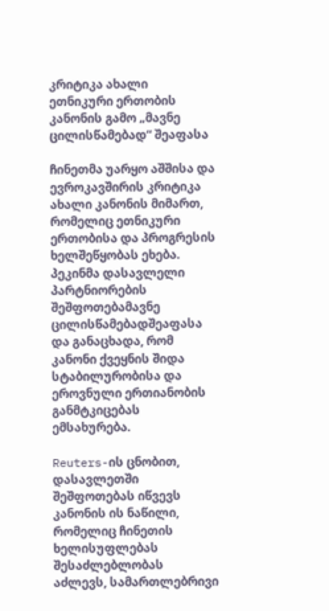კრიტიკა ახალი ეთნიკური ერთობის კანონის გამო „მავნე ცილისწამებად“ შეაფასა

ჩინეთმა უარყო აშშისა და ევროკავშირის კრიტიკა ახალი კანონის მიმართ, რომელიც ეთნიკური ერთობისა და პროგრესის ხელშეწყობას ეხება. პეკინმა დასავლელი პარტნიორების შეშფოთებამავნე ცილისწამებადშეაფასა და განაცხადა, რომ კანონი ქვეყნის შიდა სტაბილურობისა და ეროვნული ერთიანობის განმტკიცებას ემსახურება.

Reuters-ის ცნობით, დასავლეთში შეშფოთებას იწვევს კანონის ის ნაწილი, რომელიც ჩინეთის ხელისუფლებას შესაძლებლობას აძლევს, სამართლებრივი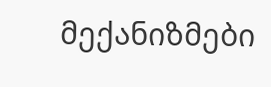მექანიზმები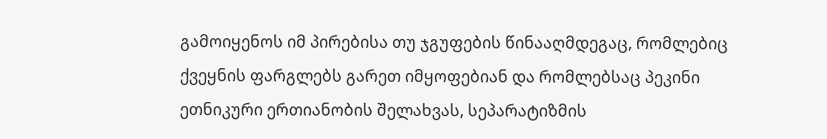გამოიყენოს იმ პირებისა თუ ჯგუფების წინააღმდეგაც, რომლებიც ქვეყნის ფარგლებს გარეთ იმყოფებიან და რომლებსაც პეკინი ეთნიკური ერთიანობის შელახვას, სეპარატიზმის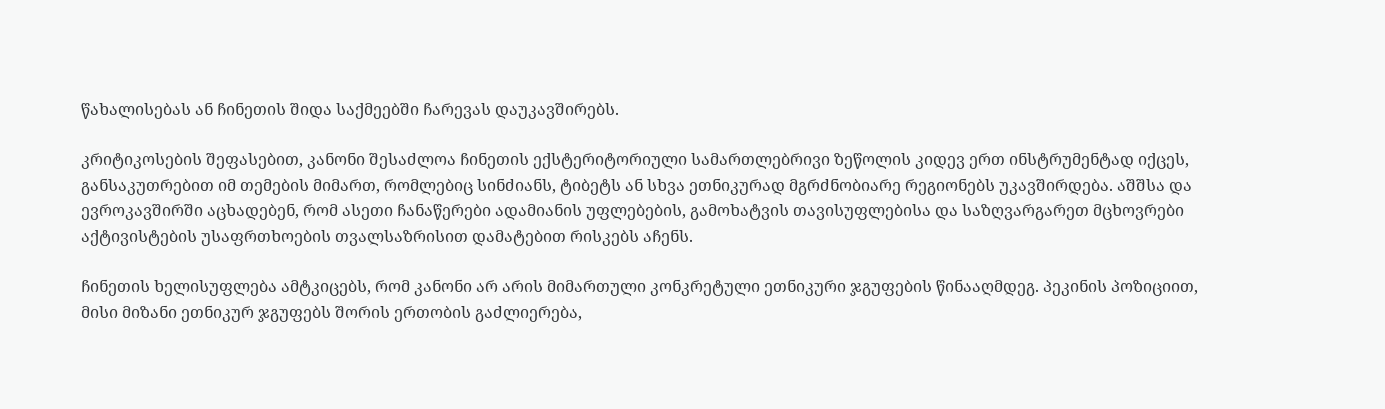წახალისებას ან ჩინეთის შიდა საქმეებში ჩარევას დაუკავშირებს.

კრიტიკოსების შეფასებით, კანონი შესაძლოა ჩინეთის ექსტერიტორიული სამართლებრივი ზეწოლის კიდევ ერთ ინსტრუმენტად იქცეს, განსაკუთრებით იმ თემების მიმართ, რომლებიც სინძიანს, ტიბეტს ან სხვა ეთნიკურად მგრძნობიარე რეგიონებს უკავშირდება. აშშსა და ევროკავშირში აცხადებენ, რომ ასეთი ჩანაწერები ადამიანის უფლებების, გამოხატვის თავისუფლებისა და საზღვარგარეთ მცხოვრები აქტივისტების უსაფრთხოების თვალსაზრისით დამატებით რისკებს აჩენს.

ჩინეთის ხელისუფლება ამტკიცებს, რომ კანონი არ არის მიმართული კონკრეტული ეთნიკური ჯგუფების წინააღმდეგ. პეკინის პოზიციით, მისი მიზანი ეთნიკურ ჯგუფებს შორის ერთობის გაძლიერება,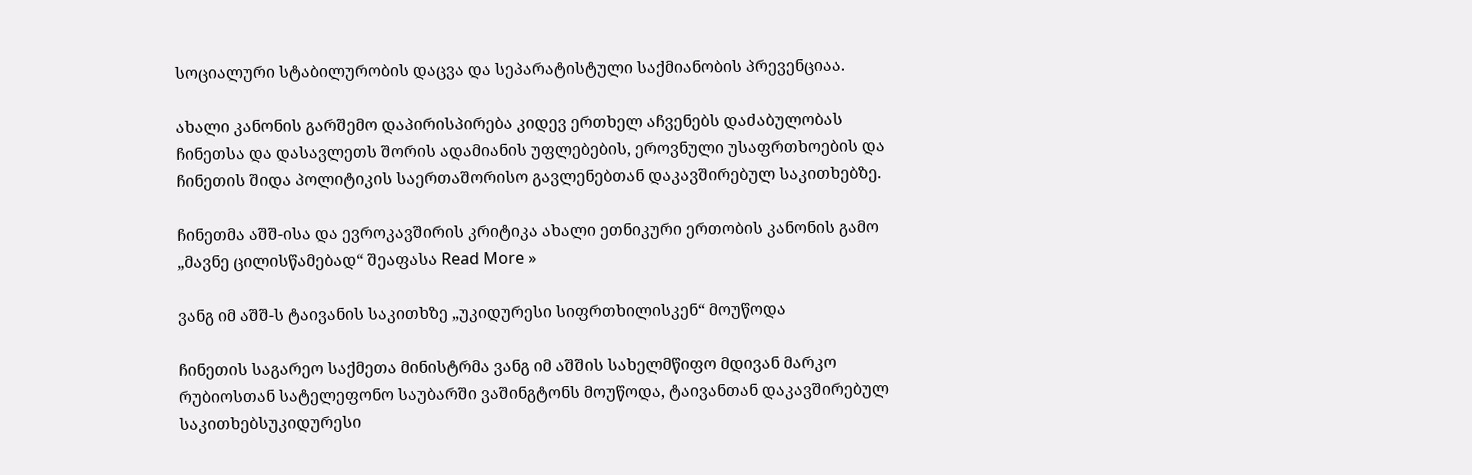სოციალური სტაბილურობის დაცვა და სეპარატისტული საქმიანობის პრევენციაა.

ახალი კანონის გარშემო დაპირისპირება კიდევ ერთხელ აჩვენებს დაძაბულობას ჩინეთსა და დასავლეთს შორის ადამიანის უფლებების, ეროვნული უსაფრთხოების და ჩინეთის შიდა პოლიტიკის საერთაშორისო გავლენებთან დაკავშირებულ საკითხებზე.

ჩინეთმა აშშ-ისა და ევროკავშირის კრიტიკა ახალი ეთნიკური ერთობის კანონის გამო „მავნე ცილისწამებად“ შეაფასა Read More »

ვანგ იმ აშშ-ს ტაივანის საკითხზე „უკიდურესი სიფრთხილისკენ“ მოუწოდა

ჩინეთის საგარეო საქმეთა მინისტრმა ვანგ იმ აშშის სახელმწიფო მდივან მარკო რუბიოსთან სატელეფონო საუბარში ვაშინგტონს მოუწოდა, ტაივანთან დაკავშირებულ საკითხებსუკიდურესი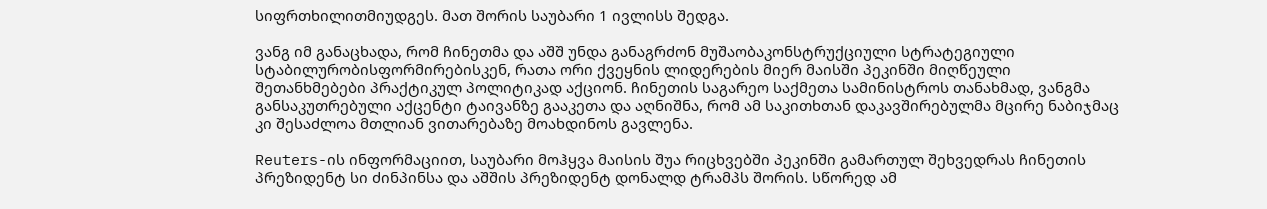სიფრთხილითმიუდგეს. მათ შორის საუბარი 1 ივლისს შედგა.

ვანგ იმ განაცხადა, რომ ჩინეთმა და აშშ უნდა განაგრძონ მუშაობაკონსტრუქციული სტრატეგიული სტაბილურობისფორმირებისკენ, რათა ორი ქვეყნის ლიდერების მიერ მაისში პეკინში მიღწეული შეთანხმებები პრაქტიკულ პოლიტიკად აქციონ. ჩინეთის საგარეო საქმეთა სამინისტროს თანახმად, ვანგმა განსაკუთრებული აქცენტი ტაივანზე გააკეთა და აღნიშნა, რომ ამ საკითხთან დაკავშირებულმა მცირე ნაბიჯმაც კი შესაძლოა მთლიან ვითარებაზე მოახდინოს გავლენა.

Reuters-ის ინფორმაციით, საუბარი მოჰყვა მაისის შუა რიცხვებში პეკინში გამართულ შეხვედრას ჩინეთის პრეზიდენტ სი ძინპინსა და აშშის პრეზიდენტ დონალდ ტრამპს შორის. სწორედ ამ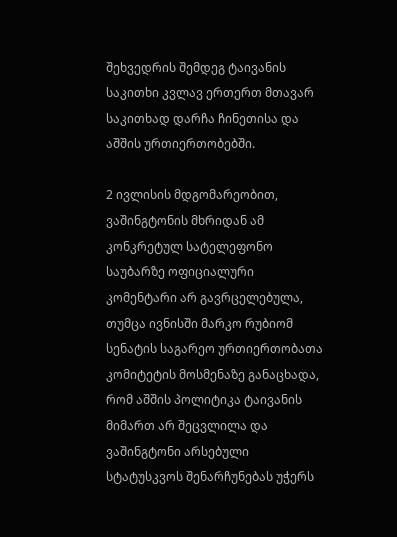შეხვედრის შემდეგ ტაივანის საკითხი კვლავ ერთერთ მთავარ საკითხად დარჩა ჩინეთისა და აშშის ურთიერთობებში.

2 ივლისის მდგომარეობით, ვაშინგტონის მხრიდან ამ კონკრეტულ სატელეფონო საუბარზე ოფიციალური კომენტარი არ გავრცელებულა, თუმცა ივნისში მარკო რუბიომ სენატის საგარეო ურთიერთობათა კომიტეტის მოსმენაზე განაცხადა, რომ აშშის პოლიტიკა ტაივანის მიმართ არ შეცვლილა და ვაშინგტონი არსებული სტატუსკვოს შენარჩუნებას უჭერს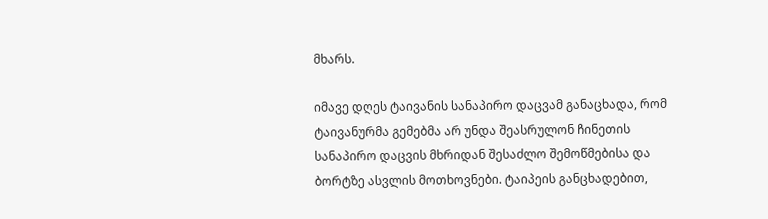მხარს.

იმავე დღეს ტაივანის სანაპირო დაცვამ განაცხადა, რომ ტაივანურმა გემებმა არ უნდა შეასრულონ ჩინეთის სანაპირო დაცვის მხრიდან შესაძლო შემოწმებისა და ბორტზე ასვლის მოთხოვნები. ტაიპეის განცხადებით,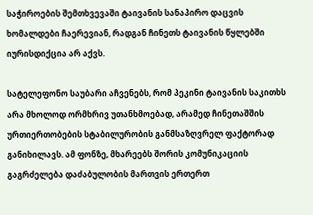საჭიროების შემთხვევაში ტაივანის სანაპირო დაცვის ხომალდები ჩაერევიან, რადგან ჩინეთს ტაივანის წყლებში იურისდიქცია არ აქვს.

სატელეფონო საუბარი აჩვენებს, რომ პეკინი ტაივანის საკითხს არა მხოლოდ ორმხრივ უთანხმოებად, არამედ ჩინეთაშშის ურთიერთობების სტაბილურობის განმსაზღვრელ ფაქტორად განიხილავს. ამ ფონზე, მხარეებს შორის კომუნიკაციის გაგრძელება დაძაბულობის მართვის ერთერთ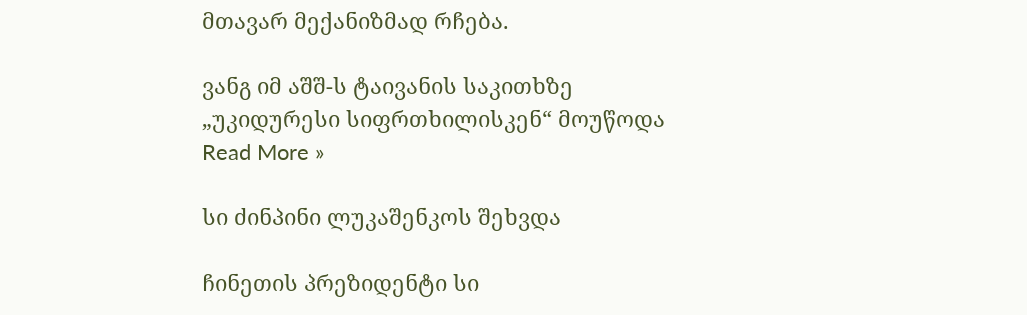მთავარ მექანიზმად რჩება.

ვანგ იმ აშშ-ს ტაივანის საკითხზე „უკიდურესი სიფრთხილისკენ“ მოუწოდა Read More »

სი ძინპინი ლუკაშენკოს შეხვდა

ჩინეთის პრეზიდენტი სი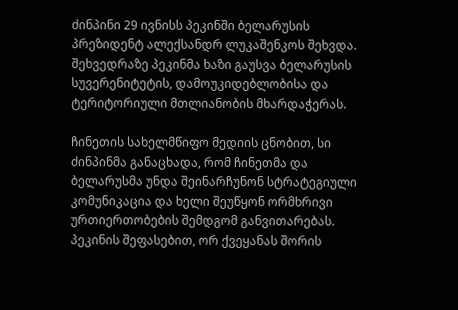ძინპინი 29 ივნისს პეკინში ბელარუსის პრეზიდენტ ალექსანდრ ლუკაშენკოს შეხვდა. შეხვედრაზე პეკინმა ხაზი გაუსვა ბელარუსის სუვერენიტეტის, დამოუკიდებლობისა და ტერიტორიული მთლიანობის მხარდაჭერას.

ჩინეთის სახელმწიფო მედიის ცნობით, სი ძინპინმა განაცხადა, რომ ჩინეთმა და ბელარუსმა უნდა შეინარჩუნონ სტრატეგიული კომუნიკაცია და ხელი შეუწყონ ორმხრივი ურთიერთობების შემდგომ განვითარებას. პეკინის შეფასებით, ორ ქვეყანას შორის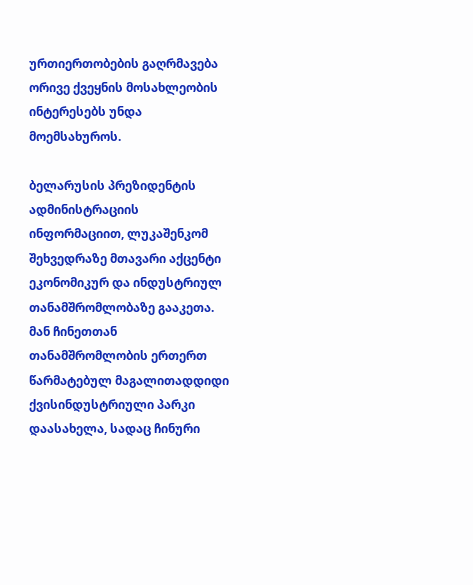ურთიერთობების გაღრმავება ორივე ქვეყნის მოსახლეობის ინტერესებს უნდა მოემსახუროს.

ბელარუსის პრეზიდენტის ადმინისტრაციის ინფორმაციით, ლუკაშენკომ შეხვედრაზე მთავარი აქცენტი ეკონომიკურ და ინდუსტრიულ თანამშრომლობაზე გააკეთა. მან ჩინეთთან თანამშრომლობის ერთერთ წარმატებულ მაგალითადდიდი ქვისინდუსტრიული პარკი დაასახელა, სადაც ჩინური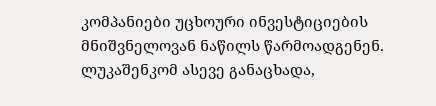კომპანიები უცხოური ინვესტიციების მნიშვნელოვან ნაწილს წარმოადგენენ. ლუკაშენკომ ასევე განაცხადა,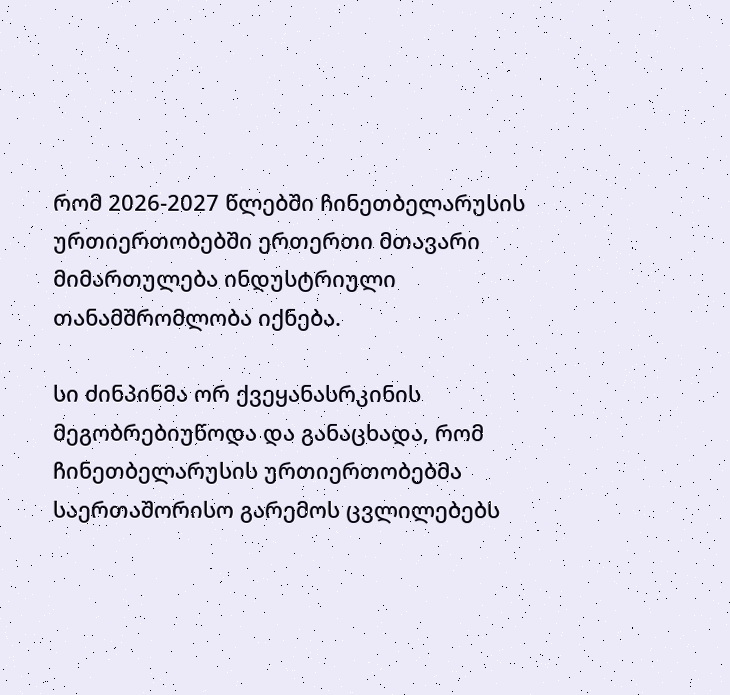რომ 2026-2027 წლებში ჩინეთბელარუსის ურთიერთობებში ერთერთი მთავარი მიმართულება ინდუსტრიული თანამშრომლობა იქნება.

სი ძინპინმა ორ ქვეყანასრკინის მეგობრებიუწოდა და განაცხადა, რომ ჩინეთბელარუსის ურთიერთობებმა საერთაშორისო გარემოს ცვლილებებს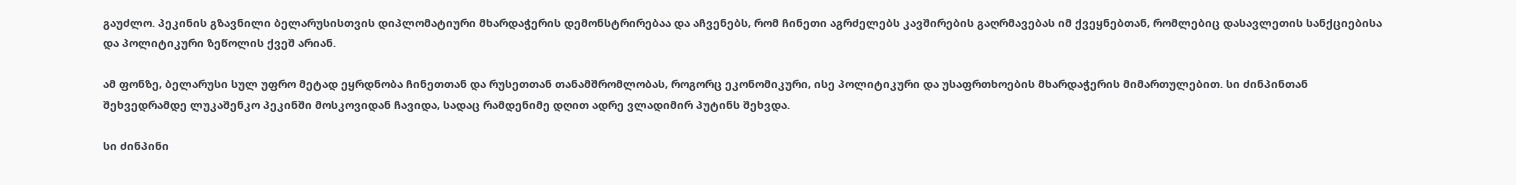გაუძლო. პეკინის გზავნილი ბელარუსისთვის დიპლომატიური მხარდაჭერის დემონსტრირებაა და აჩვენებს, რომ ჩინეთი აგრძელებს კავშირების გაღრმავებას იმ ქვეყნებთან, რომლებიც დასავლეთის სანქციებისა და პოლიტიკური ზეწოლის ქვეშ არიან.

ამ ფონზე, ბელარუსი სულ უფრო მეტად ეყრდნობა ჩინეთთან და რუსეთთან თანამშრომლობას, როგორც ეკონომიკური, ისე პოლიტიკური და უსაფრთხოების მხარდაჭერის მიმართულებით. სი ძინპინთან შეხვედრამდე ლუკაშენკო პეკინში მოსკოვიდან ჩავიდა, სადაც რამდენიმე დღით ადრე ვლადიმირ პუტინს შეხვდა.

სი ძინპინი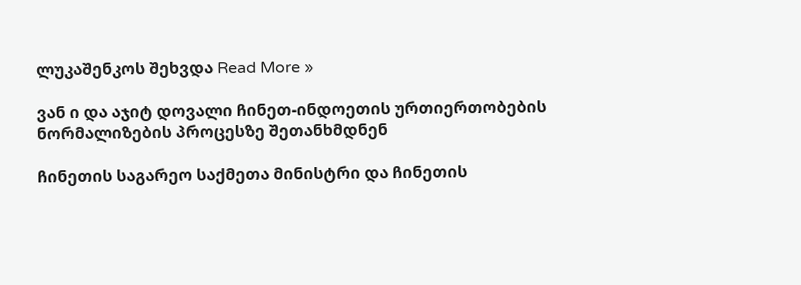ლუკაშენკოს შეხვდა Read More »

ვან ი და აჯიტ დოვალი ჩინეთ-ინდოეთის ურთიერთობების ნორმალიზების პროცესზე შეთანხმდნენ

ჩინეთის საგარეო საქმეთა მინისტრი და ჩინეთის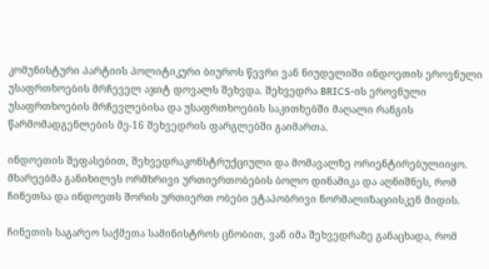კომუნისტური პარტიის პოლიტიკური ბიუროს წევრი ვან ნიუდელიში ინდოეთის ეროვნული უსაფრთხოების მრჩეველ აჯიტ დოვალს შეხვდა. შეხვედრა BRICS-ის ეროვნული უსაფრთხოების მრჩევლებისა და უსაფრთხოების საკითხებში მაღალი რანგის წარმომადგენლების მე-16 შეხვედრის ფარგლებში გაიმართა.

ინდოეთის შეფასებით, შეხვედრაკონსტრუქციული და მომავალზე ორიენტირებულიიყო. მხარეებმა განიხილეს ორმხრივი ურთიერთობების ბოლო დინამიკა და აღნიშნეს, რომ ჩინეთსა და ინდოეთს შორის ურთიერთ ობები ეტაპობრივი ნორმალიზაციისკენ მიდის.

ჩინეთის საგარეო საქმეთა სამინისტროს ცნობით, ვან იმა შეხვედრაზე განაცხადა, რომ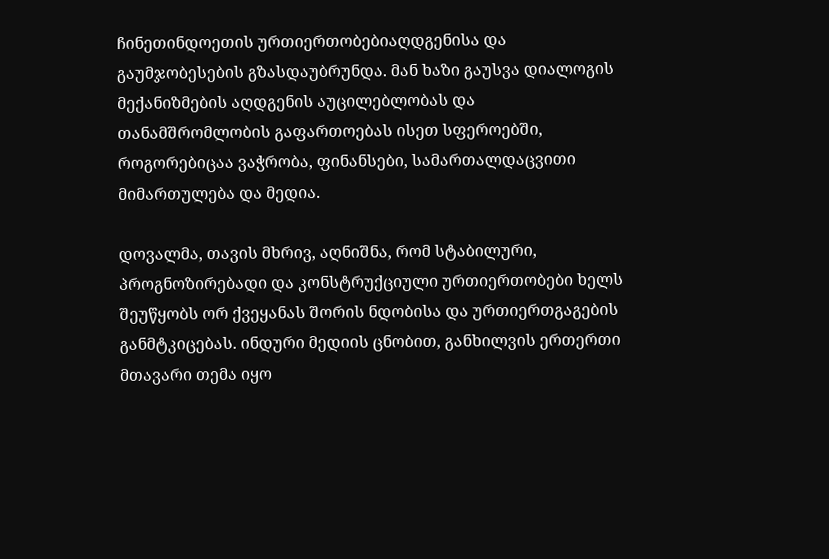ჩინეთინდოეთის ურთიერთობებიაღდგენისა და გაუმჯობესების გზასდაუბრუნდა. მან ხაზი გაუსვა დიალოგის მექანიზმების აღდგენის აუცილებლობას და თანამშრომლობის გაფართოებას ისეთ სფეროებში, როგორებიცაა ვაჭრობა, ფინანსები, სამართალდაცვითი მიმართულება და მედია.

დოვალმა, თავის მხრივ, აღნიშნა, რომ სტაბილური, პროგნოზირებადი და კონსტრუქციული ურთიერთობები ხელს შეუწყობს ორ ქვეყანას შორის ნდობისა და ურთიერთგაგების განმტკიცებას. ინდური მედიის ცნობით, განხილვის ერთერთი მთავარი თემა იყო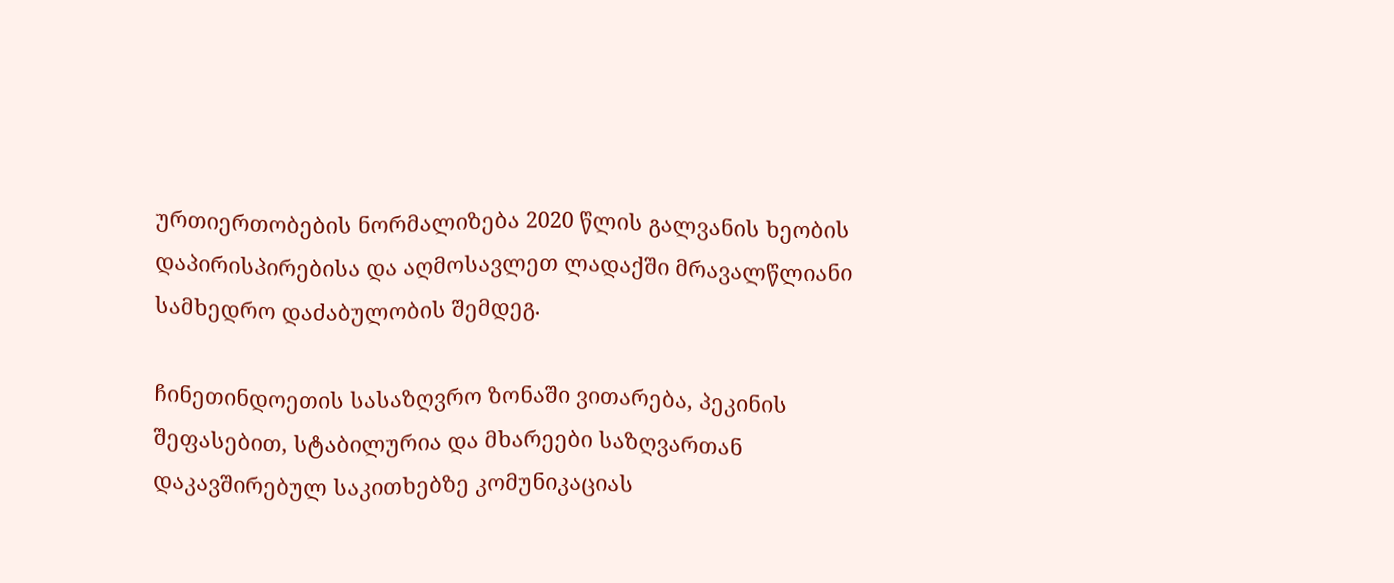ურთიერთობების ნორმალიზება 2020 წლის გალვანის ხეობის დაპირისპირებისა და აღმოსავლეთ ლადაქში მრავალწლიანი სამხედრო დაძაბულობის შემდეგ.

ჩინეთინდოეთის სასაზღვრო ზონაში ვითარება, პეკინის შეფასებით, სტაბილურია და მხარეები საზღვართან დაკავშირებულ საკითხებზე კომუნიკაციას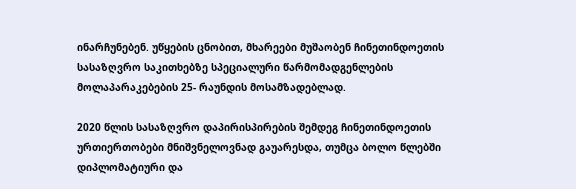ინარჩუნებენ. უწყების ცნობით, მხარეები მუშაობენ ჩინეთინდოეთის სასაზღვრო საკითხებზე სპეციალური წარმომადგენლების მოლაპარაკებების 25- რაუნდის მოსამზადებლად.

2020 წლის სასაზღვრო დაპირისპირების შემდეგ ჩინეთინდოეთის ურთიერთობები მნიშვნელოვნად გაუარესდა, თუმცა ბოლო წლებში დიპლომატიური და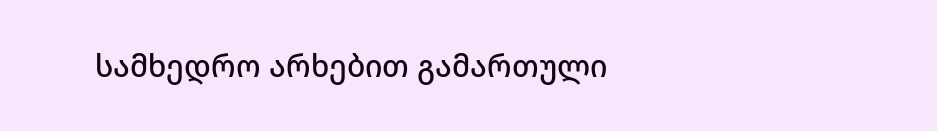სამხედრო არხებით გამართული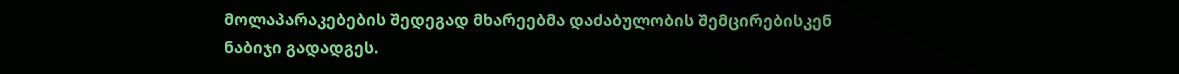მოლაპარაკებების შედეგად მხარეებმა დაძაბულობის შემცირებისკენ ნაბიჯი გადადგეს.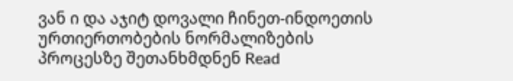ვან ი და აჯიტ დოვალი ჩინეთ-ინდოეთის ურთიერთობების ნორმალიზების პროცესზე შეთანხმდნენ Read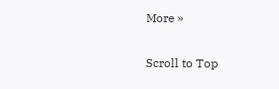More »

Scroll to Top